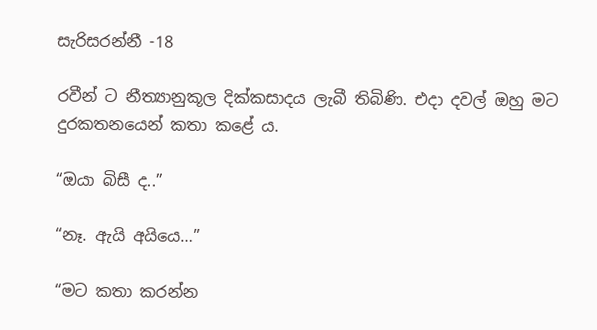සැරිසරන්නී -18

රවීන් ට නීත්‍යානුකූල දික්කසාදය ලැබී තිබිණි. එදා දවල් ඔහු මට දුරකතනයෙන් කතා කළේ ය.

“ඔයා බිසී ද..”

“නෑ. ඇයි අයියෙ…”

“මට කතා කරන්න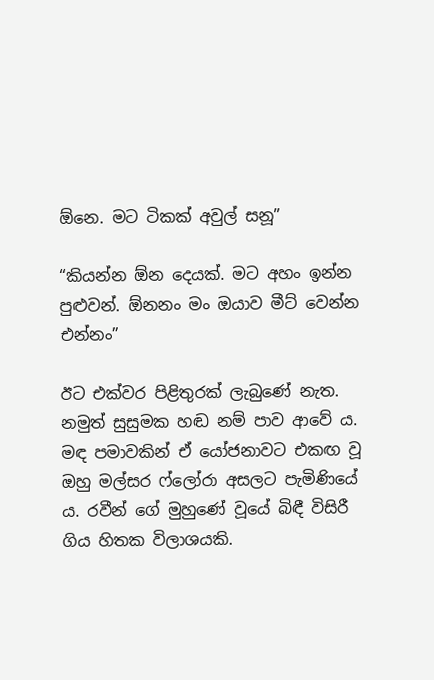ඕනෙ. මට ටිකක් අවුල් සනූ”

“කියන්න ඕන දෙයක්. මට අහං ඉන්න පුළුවන්. ඕනනං මං ඔයාව මීට් වෙන්න එන්නං”

ඊට එක්වර පිළිතුරක් ලැබුණේ නැත. නමුත් සුසුමක හඬ නම් පාව ආවේ ය. මඳ පමාවකින් ඒ යෝජනාවට එකඟ වූ ඔහු මල්සර ෆ්ලෝරා අසලට පැමිණියේ ය. රවීන් ගේ මුහුණේ වූයේ බිඳී විසිරී ගිය හිතක විලාශයකි.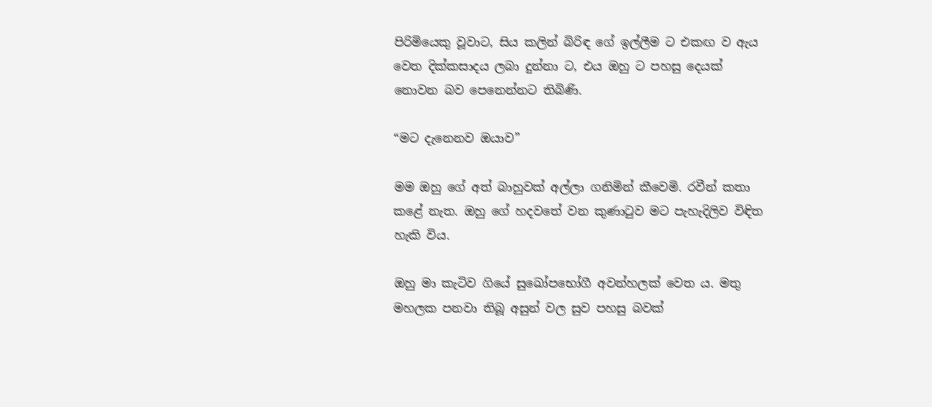පිරිමියෙකු වූවාට, සිය කලින් බිරිඳ ගේ ඉල්ලීම ට එකඟ ව ඇය වෙත දික්කසාදය ලබා දුන්නා ට, එය ඔහු ට පහසු දෙයක් නොවන බව පෙනෙන්නට තිබිණි.

“මට දැනෙනව ඔයාව”

මම ඔහු ගේ අත් බාහුවක් අල්ලා ගනිමින් කීවෙමි. රවීන් කතා කළේ නැත. ඔහු ගේ හදවතේ වන කුණාටුව මට පැහැදිලිව විඳිත හැකි විය.

ඔහු මා කැටිව ගියේ සුඛෝපභෝගී අවන්හලක් වෙත ය. මතු මහලක පනවා තිබූ අසුන් වල සුව පහසු බවක්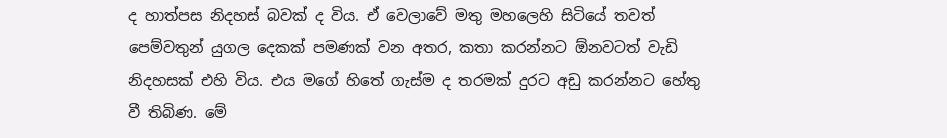ද හාත්පස නිදහස් බවක් ද විය. ඒ වෙලාවේ මතු මහලෙහි සිටියේ තවත් පෙම්වතුන් යුගල දෙකක් පමණක් වන අතර, කතා කරන්නට ඕනවටත් වැඩි නිදහසක් එහි විය. එය මගේ හිතේ ගැස්ම ද තරමක් දුරට අඩු කරන්නට හේතු වී තිබිණ. මේ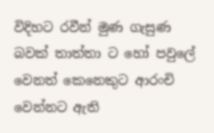විදිහට රවීන් මුණ ගැසුණ බවක් තාත්තා ට හෝ පවුලේ වෙනත් කෙනෙකුට ආරංචි වෙන්නට ඇති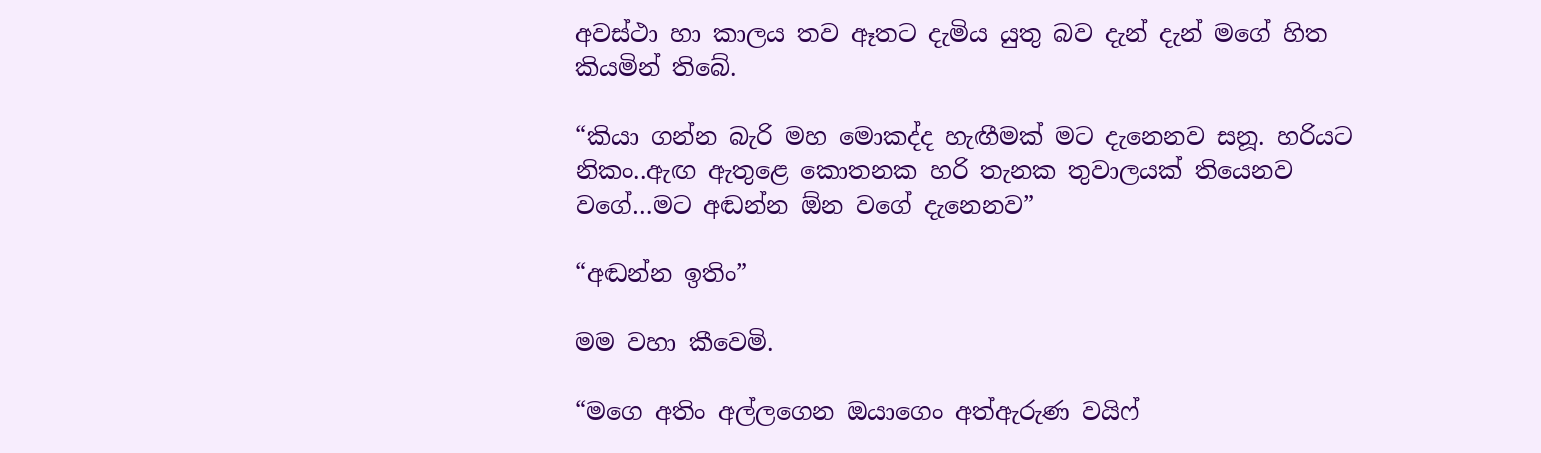අවස්ථා හා කාලය තව ඈතට දැමිය යුතු බව දැන් දැන් මගේ හිත කියමින් තිබේ.

“කියා ගන්න බැරි මහ මොකද්ද හැඟීමක් මට දැනෙනව සනූ. හරියට නිකං..ඇඟ ඇතුළෙ කොතනක හරි තැනක තුවාලයක් තියෙනව වගේ…මට අඬන්න ඕන වගේ දැනෙනව”

“අඬන්න ඉතිං”

මම වහා කීවෙමි.

“මගෙ අතිං අල්ලගෙන ඔයාගෙං අත්ඇරුණ වයිෆ්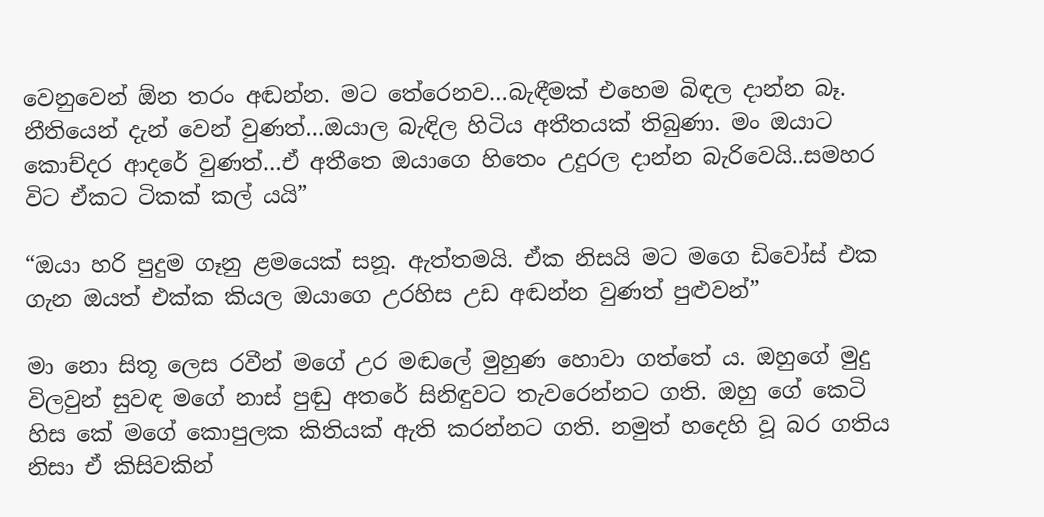වෙනුවෙන් ඕන තරං අඬන්න. මට තේරෙනව…බැඳීමක් එහෙම බිඳල දාන්න බෑ. නීතියෙන් දැන් වෙන් වුණත්…ඔයාල බැඳිල හිටිය අතීතයක් තිබුණා. මං ඔයාට කොච්දර ආදරේ වුණත්…ඒ අතීතෙ ඔයාගෙ හිතෙං උදුරල දාන්න බැරිවෙයි..සමහර විට ඒකට ටිකක් කල් යයි”

“ඔයා හරි පුදුම ගෑනු ළමයෙක් සනූ. ඇත්තමයි. ඒක නිසයි මට මගෙ ඩිවෝස් එක ගැන ඔයත් එක්ක කියල ඔයාගෙ උරහිස උඩ අඬන්න වුණත් පුළුවන්”

මා නො සිතූ ලෙස රවීන් මගේ උර මඬලේ මුහුණ හොවා ගත්තේ ය. ඔහුගේ මුදු විලවුන් සුවඳ මගේ නාස් පුඬු අතරේ සිනිඳුවට තැවරෙන්නට ගති. ඔහු ගේ කෙටි හිස කේ මගේ කොපුලක කිතියක් ඇති කරන්නට ගති. නමුත් හදෙහි වූ බර ගතිය නිසා ඒ කිසිවකින්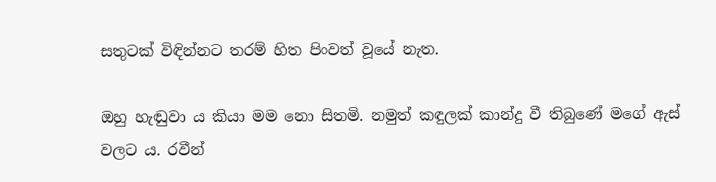සතුටක් විඳින්නට තරම් හිත පිංවත් වූයේ නැත.

ඔහු හැඬුවා ය කියා මම නො සිතමි. නමුත් කඳුලක් කාන්දු වී තිබුණේ මගේ ඇස් වලට ය. රවීන්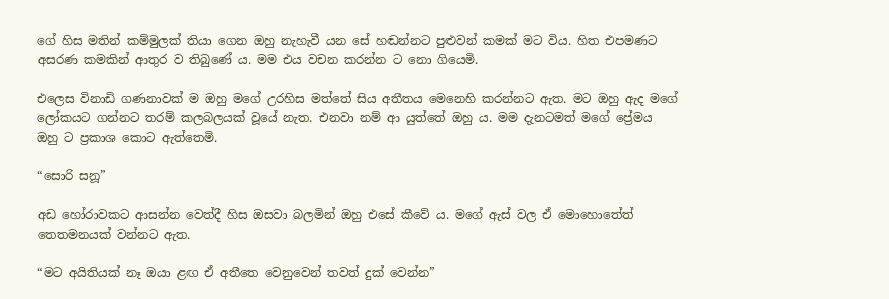ගේ හිස මතින් කම්මුලක් තියා ගෙන ඔහු නැහැවී යන සේ හඬන්නට පුළුවන් කමක් මට විය. හිත එපමණට අසරණ කමකින් ආතුර ව තිබුණේ ය. මම එය වචන කරන්න ට නො ගියෙමි.

එලෙස විනාඩි ගණනාවක් ම ඔහු මගේ උරහිස මත්තේ සිය අතීතය මෙනෙහි කරන්නට ඇත. මට ඔහු ඇද මගේ ලෝකයට ගන්නට තරම් කලබලයක් වූයේ නැත. එනවා නම් ආ යුත්තේ ඔහු ය. මම දැනටමත් මගේ ප්‍රේමය ඔහු ට ප්‍රකාශ කොට ඇත්තෙමි.

“සොරි සනූ”

අඩ හෝරාවකට ආසන්න වෙත්දී හිස ඔසවා බලමින් ඔහු එසේ කීවේ ය. මගේ ඇස් වල ඒ මොහොතේත් තෙතමනයක් වන්නට ඇත.

“මට අයිතියක් නෑ ඔයා ළඟ ඒ අතීතෙ වෙනුවෙන් තවත් දුක් වෙන්න”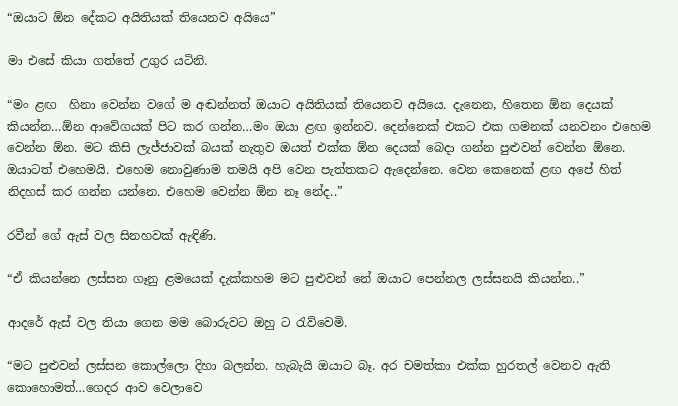“ඔයාට ඕන දේකට අයිතියක් තියෙනව අයියෙ”

මා එසේ කියා ගත්තේ උගුර යටිනි.

“මං ළඟ  හිනා වෙන්න වගේ ම අඬන්නත් ඔයාට අයිතියක් තියෙනව අයියෙ. දැනෙන, හිතෙන ඕන දෙයක් කියන්න…ඕන ආවේගයක් පිට කර ගන්න…මං ඔයා ළඟ ඉන්නව. දෙන්නෙක් එකට එක ගමනක් යනවනං එහෙම වෙන්න ඕන. මට කිසි ලැජ්ජාවක් බයක් නැතුව ඔයත් එක්ක ඕන දෙයක් බෙදා ගන්න පුළුවන් වෙන්න ඕනෙ. ඔයාටත් එහෙමයි. එහෙම නොවුණාම තමයි අපි වෙන පැත්තකට ඇදෙන්නෙ. වෙන කෙනෙක් ළඟ අපේ හිත් නිදහස් කර ගන්න යන්නෙ. එහෙම වෙන්න ඕන නෑ නේද..”

රවීන් ගේ ඇස් වල සිනහවක් ඇඳිණි.

“ඒ කියන්නෙ ලස්සන ගෑනු ළමයෙක් දැක්කහම මට පුළුවන් නේ ඔයාට පෙන්නල ලස්සනයි කියන්න..”

ආදරේ ඇස් වල තියා ගෙන මම බොරුවට ඔහු ට රැව්වෙමි.

“මට පුළුවන් ලස්සන කොල්ලො දිහා බලන්න. හැබැයි ඔයාට බෑ. අර චමත්කා එක්ක හුරතල් වෙනව ඇති කොහොමත්…ගෙදර ආව වෙලාවෙ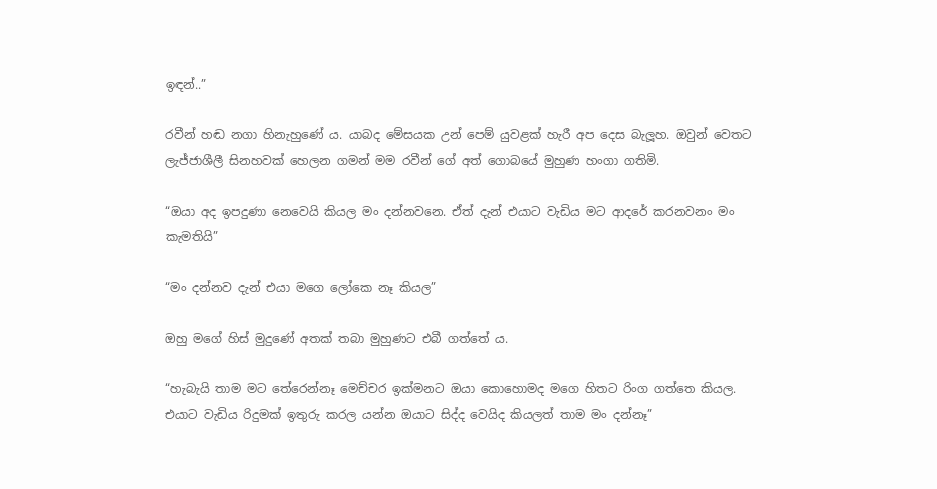ඉඳන්..”

රවීන් හඬ නගා හිනැහුණේ ය. යාබද මේසයක උන් පෙම් යුවළක් හැරී අප දෙස බැලූහ. ඔවුන් වෙතට ලැජ්ජාශීලී සිනහවක් හෙලන ගමන් මම රවීන් ගේ අත් ගොබයේ මුහුණ හංගා ගතිමි.

“ඔයා අද ඉපදුණා නෙවෙයි කියල මං දන්නවනෙ. ඒත් දැන් එයාට වැඩිය මට ආදරේ කරනවනං මං කැමතියි”

“මං දන්නව දැන් එයා මගෙ ලෝකෙ නෑ කියල”

ඔහු මගේ හිස් මුදුණේ අතක් තබා මුහුණට එබී ගත්තේ ය.

“හැබැයි තාම මට තේරෙන්නෑ මෙච්චර ඉක්මනට ඔයා කොහොමද මගෙ හිතට රිංග ගත්තෙ කියල. එයාට වැඩිය රිදුමක් ඉතුරු කරල යන්න ඔයාට සිද්ද වෙයිද කියලත් තාම මං දන්නෑ”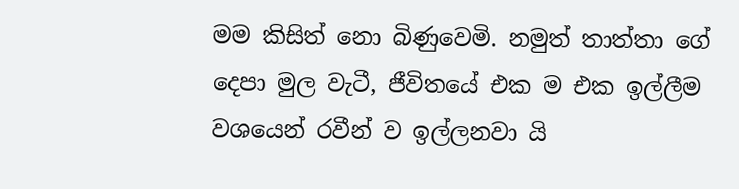මම කිසිත් නො බිණුවෙමි. නමුත් තාත්තා ගේ දෙපා මුල වැටී, ජීවිතයේ එක ම එක ඉල්ලීම වශයෙන් රවීන් ව ඉල්ලනවා යි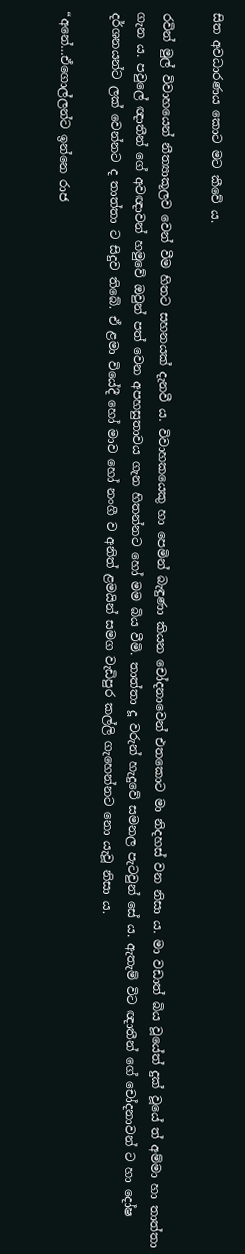සිත අවධාරණය කොට මට කීවේ ය.

රවින් මුල් විවාහයෙන් නීත්‍යාකූලව වෙන් වීම හිතට සහනයක් දැනවී ය. විවාහකයෙකු හා පෙමින් බැඳුණා කියන චෝදනාවෙන් එතකොට මා නිදහස් වන නිසා ය. මා වඩාත් බිය වූයේත් දුක් වූයේ ත් අම්මා හා තාත්තා ගැන ය. පවුලේ ඥාතීන් ගේ අවඥාවන් හමුවේ ඔවුන් පත් වෙන අපහසුතාවය ගැන හිතන්නට හෝ මම බිය වීමි. තාත්තා දූ වරුන් හැදුවේ සමනල පැටවුන් සේ ය. ඇතැම් විට ඥාතීන් ගේ චෝදනාවන් ට හා දෝෂ දර්ශනයන්ට ලක් වෙන්නට ද තාත්තා ට සිදුව තිබේ. ඒ ළමා වියේදී හෝ මාව හෝ නංගී ව අනිත් ළමයින් සමග වැඩිපුර කල්ලි ගැහෙන්නට නො යැවූ නිසා ය.

“අනේ…ඒගොල්ලන්ට ඉන්නෙ රාජ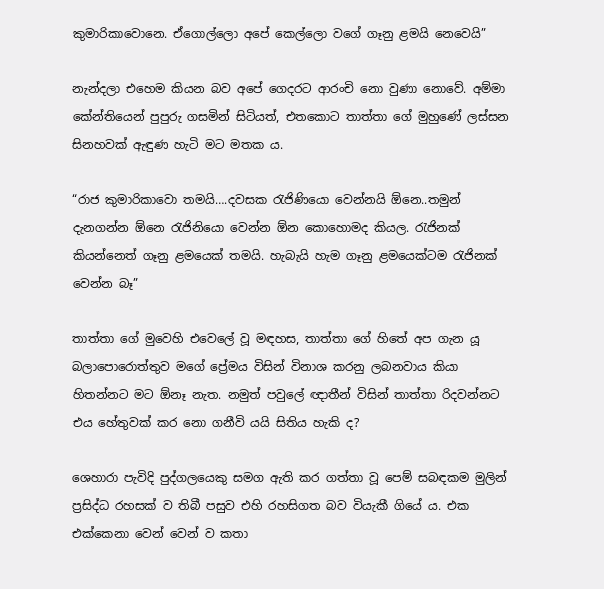කුමාරිකාවොනෙ. ඒගොල්ලො අපේ කෙල්ලො වගේ ගෑනු ළමයි නෙවෙයි”

නැන්දලා එහෙම කියන බව අපේ ගෙදරට ආරංචි නො වුණා නොවේ. අම්මා කේන්තියෙන් පුපුරු ගසමින් සිටියත්, එතකොට තාත්තා ගේ මුහුණේ ලස්සන සිනහවක් ඇඳුණ හැටි මට මතක ය.

“රාජ කුමාරිකාවො තමයි….දවසක රැජිණියො වෙන්නයි ඕනෙ..තමුන් දැනගන්න ඕනෙ රැජිනියො වෙන්න ඕන කොහොමද කියල. රැජිනක් කියන්නෙත් ගෑනු ළමයෙක් තමයි. හැබැයි හැම ගෑනු ළමයෙක්ටම රැජිනක් වෙන්න බෑ”

තාත්තා ගේ මුවෙහි එවෙලේ වූ මඳහස, තාත්තා ගේ හිතේ අප ගැන යූ බලාපොරොත්තුව මගේ ප්‍රේමය විසින් විනාශ කරනු ලබනවාය කියා හිතන්නට මට ඕනෑ නැත. නමුත් පවුලේ ඥාතීන් විසින් තාත්තා රිදවන්නට එය හේතුවක් කර නො ගනීවි යයි සිතිය හැකි ද?

ශෙහාරා පැවිදි පුද්ගලයෙකු සමග ඇති කර ගත්තා වූ පෙම් සබඳකම මුලින් ප්‍රසිද්ධ රහසක් ව තිබී පසුව එහි රහසිගත බව වියැකී ගියේ ය. එක එක්කෙනා වෙන් වෙන් ව කතා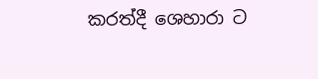කරත්දී ශෙහාරා ට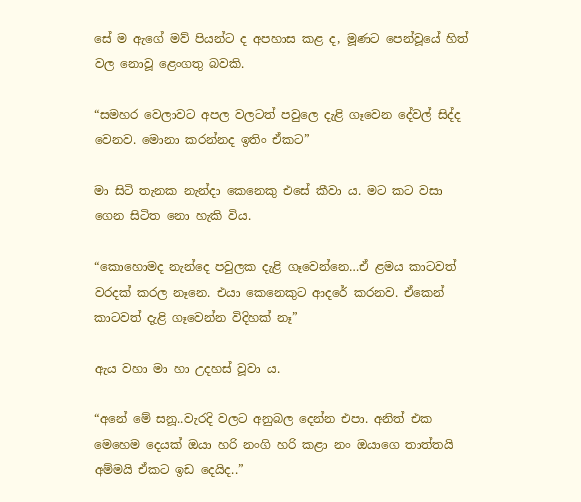සේ ම ඇගේ මව් පියන්ට ද අපහාස කළ ද, මූණට පෙන්වූයේ හිත් වල නොවූ ළෙංගතු බවකි.

“සමහර වෙලාවට අපල වලටත් පවුලෙ දැළි ගෑවෙන දේවල් සිද්ද වෙනව. මොනා කරන්නද ඉතිං ඒකට”

මා සිටි තැනක නැන්දා කෙනෙකු එසේ කීවා ය. මට කට වසා ගෙන සිටිත නො හැකි විය.

“කොහොමද නැන්දෙ පවුලක දැළි ගෑවෙන්නෙ…ඒ ළමය කාටවත් වරදක් කරල නෑනෙ. එයා කෙනෙකුට ආදරේ කරනව. ඒකෙන් කාටවත් දැළි ගෑවෙන්න විදිහක් නෑ”

ඇය වහා මා හා උදහස් වූවා ය.

“අනේ මේ සනූ..වැරදි වලට අනුබල දෙන්න එපා. අනිත් එක මෙහෙම දෙයක් ඔයා හරි නංගි හරි කළා නං ඔයාගෙ තාත්තයි අම්මයි ඒකට ඉඩ දෙයිද..”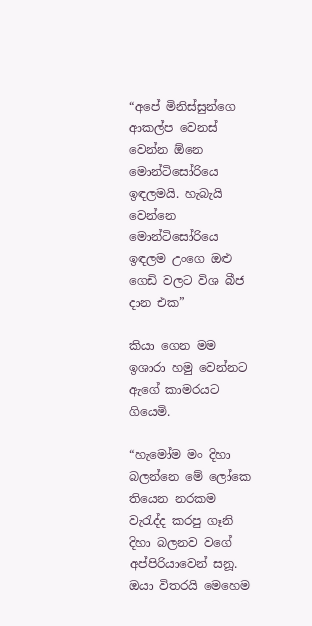“අපේ මිනිස්සුන්ගෙ ආකල්ප වෙනස් වෙන්න ඕනෙ මොන්ටිසෝරියෙ ඉඳලමයි. හැබැයි වෙන්නෙ මොන්ටිසෝරියෙ ඉඳලම උංගෙ ඔළු ගෙඩි වලට විශ බීජ දාන එක”

කියා ගෙන මම ඉශාරා හමු වෙන්නට ඇගේ කාමරයට ගියෙමි.

“හැමෝම මං දිහා බලන්නෙ මේ ලෝකෙ තියෙන නරකම වැරැද්ද කරපු ගෑනි දිහා බලනව වගේ අප්පිරියාවෙන් සනූ. ඔයා විතරයි මෙහෙම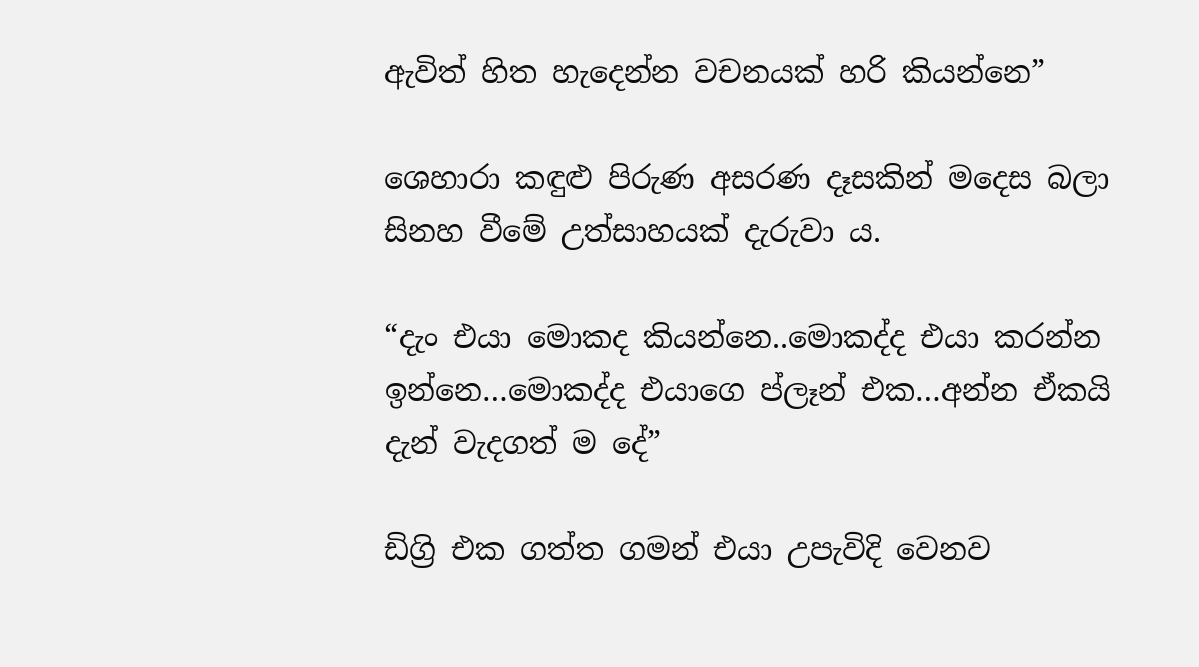ඇවිත් හිත හැදෙන්න වචනයක් හරි කියන්නෙ”

ශෙහාරා කඳුළු පිරුණ අසරණ දෑසකින් මදෙස බලා සිනහ වීමේ උත්සාහයක් දැරුවා ය.

“දැං එයා මොකද කියන්නෙ..මොකද්ද එයා කරන්න ඉන්නෙ…මොකද්ද එයාගෙ ප්ලෑන් එක…අන්න ඒකයි දැන් වැදගත් ම දේ”

ඩිග්‍රි එක ගත්ත ගමන් එයා උපැවිදි වෙනව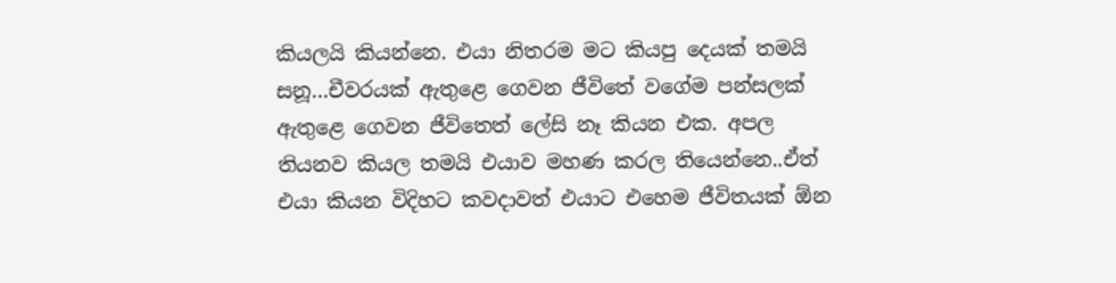කියලයි කියන්නෙ. එයා නිතරම මට කියපු දෙයක් තමයි සනූ…චීවරයක් ඇතුළෙ ගෙවන ජීවිතේ වගේම පන්සලක් ඇතුළෙ ගෙවන ජීවිතෙත් ලේසි නෑ කියන එක. අපල තියනව කියල තමයි එයාව මහණ කරල තියෙන්නෙ..ඒත් එයා කියන විදිහට කවදාවත් එයාට එහෙම ජීවිතයක් ඕන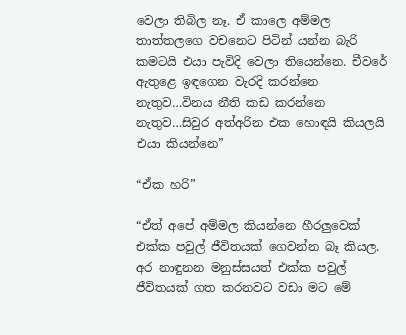වෙලා තිබිල නෑ. ඒ කාලෙ අම්මල තාත්තලගෙ වචනෙට පිටින් යන්න බැරි කමටයි එයා පැවිදි වෙලා තියෙන්නෙ. චීවරේ ඇතුළෙ ඉඳගෙන වැරදි කරන්නෙ නැතුව…විනය නීති කඩ කරන්නෙ නැතුව…සිවුර අත්අරින එක හොඳයි කියලයි එයා කියන්නෙ”

“ඒක හරි”

“ඒත් අපේ අම්මල කියන්නෙ හීරලුවෙක් එක්ක පවුල් ජීවිතයක් ගෙවන්න බෑ කියල. අර නාඳුනන මනුස්සයත් එක්ක පවුල් ජීවිතයක් ගත කරනවට වඩා මට මේ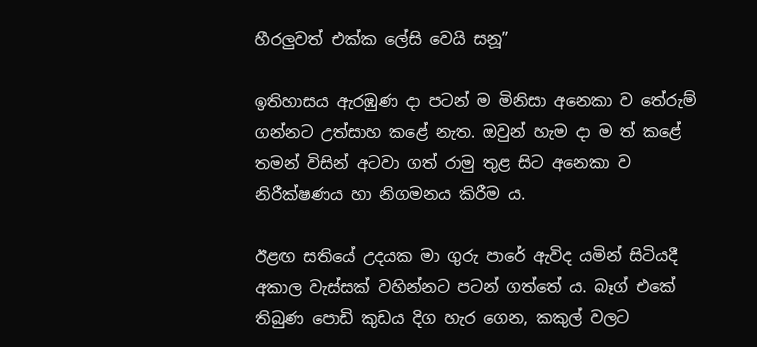හීරලුවත් එක්ක ලේසි වෙයි සනූ”

ඉතිහාසය ඇරඹුණ දා පටන් ම මිනිසා අනෙකා ව තේරුම් ගන්නට උත්සාහ කළේ නැත. ඔවුන් හැම දා ම ත් කළේ තමන් විසින් අටවා ගත් රාමු තුළ සිට අනෙකා ව නිරීක්ෂණය හා නිගමනය කිරීම ය.

ඊළඟ සතියේ උදයක මා ගුරු පාරේ ඇවිද යමින් සිටියදී අකාල වැස්සක් වහින්නට පටන් ගත්තේ ය. බෑග් එකේ තිබුණ පොඩි කුඩය දිග හැර ගෙන, කකුල් වලට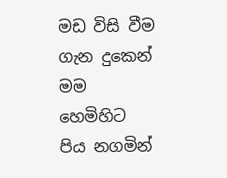මඩ විසි වීම ගැන දුකෙන් මම හෙමිහිට පිය නගමින්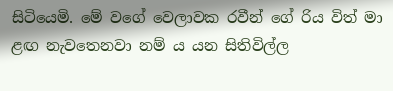සිටියෙමි. මේ වගේ වෙලාවක රවීන් ගේ රිය විත් මා ළඟ නැවතෙනවා නම් ය යන සිතිවිල්ල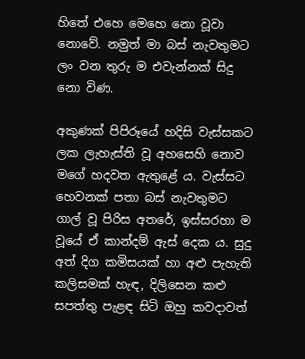හිතේ එහෙ මෙහෙ නො වූවා නොවේ. නමුත් මා බස් නැවතුමට ලං වන තුරු ම එවැන්නක් සිදු නො විණ.

අකුණක් පිපිරූයේ හදිසි වැස්සකට ලක ලැහැස්ති වූ අහසෙහි නොව මගේ හදවත ඇතුළේ ය. වැස්සට හෙවනක් පතා බස් නැවතුමට ගාල් වූ පිරිස අතරේ, ඉස්සරහා ම වූයේ ඒ කාන්දම් ඇස් දෙක ය. සුදු අත් දිග කමිසයක් හා අළු පැහැති කලිසමක් හැඳ, දිලිසෙන කළු සපත්තු පැළඳ සිටි ඔහු කවදාවත්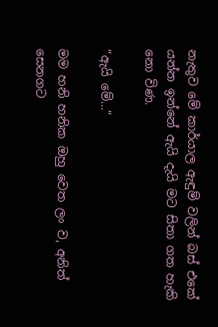නැතුව මේ කාර්යාල ඇඳුම් වලින් බස් එකේ යන්න ඉන්නේ ඇයි දැයි මට සිතා ගත හැකි නො විණ.

“ඇයි මේ…”

මම හනි හනික ඔහු වෙත ලං ව, අනිත් සෙනගට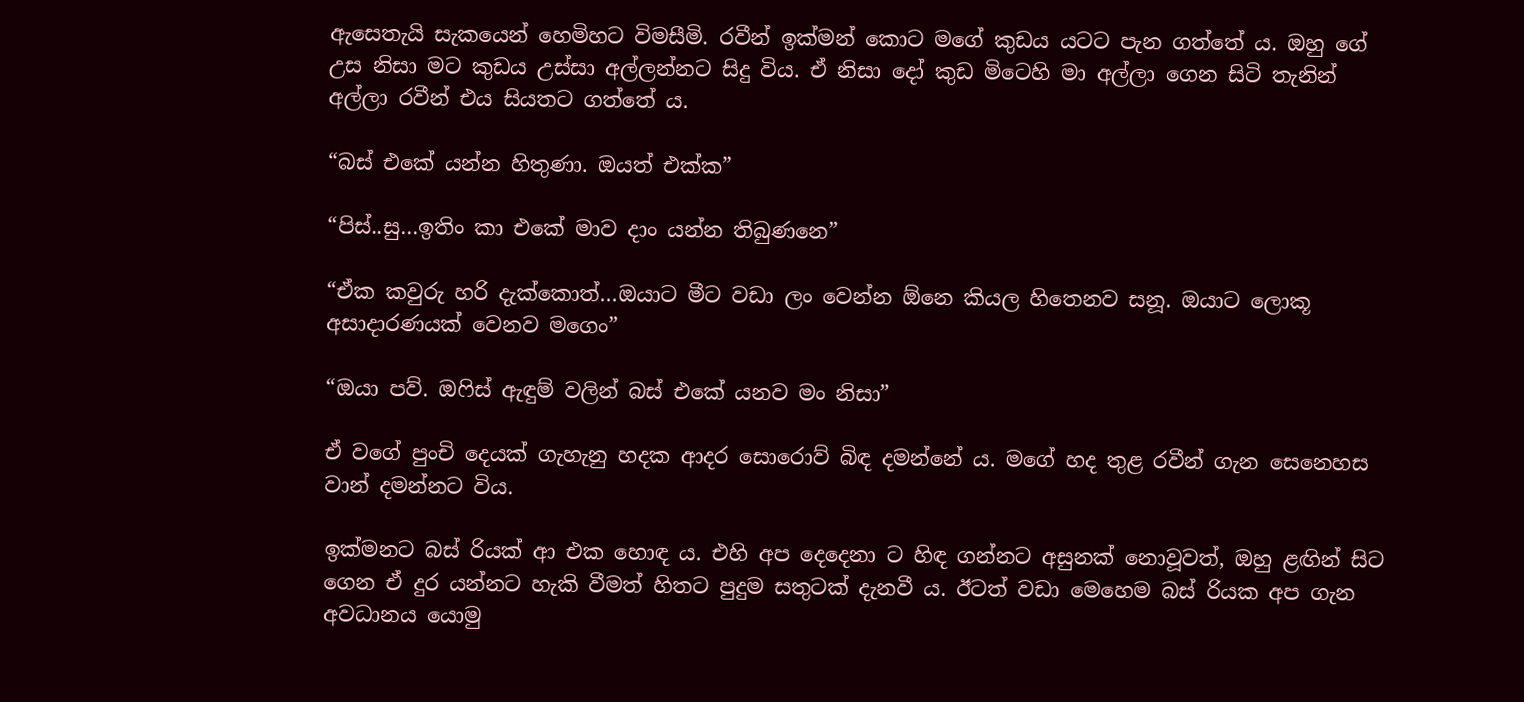ඇසෙතැයි සැකයෙන් හෙමිහට විමසීමි. රවීන් ඉක්මන් කොට මගේ කුඩය යටට පැන ගත්තේ ය. ඔහු ගේ උස නිසා මට කුඩය උස්සා අල්ලන්නට සිදු විය. ඒ නිසා දෝ කුඩ මිටෙහි මා අල්ලා ගෙන සිටි තැනින් අල්ලා රවීන් එය සියතට ගත්තේ ය.

“බස් එකේ යන්න හිතුණා. ඔයත් එක්ක”

“පිස්..සු…ඉතිං කා එකේ මාව දාං යන්න තිබුණනෙ”

“ඒක කවුරු හරි දැක්කොත්…ඔයාට මීට වඩා ලං වෙන්න ඕනෙ කියල හිතෙනව සනූ. ඔයාට ලොකූ අසාදාරණයක් වෙනව මගෙං”

“ඔයා පව්. ඔෆිස් ඇඳුම් වලින් බස් එකේ යනව මං නිසා”

ඒ වගේ පුංචි දෙයක් ගැහැනු හදක ආදර සොරොව් බිඳ දමන්නේ ය. මගේ හද තුළ රවීන් ගැන සෙනෙහස වාන් දමන්නට විය.

ඉක්මනට බස් රියක් ආ එක හොඳ ය. එහි අප දෙදෙනා ට හිඳ ගන්නට අසුනක් නොවූවත්, ඔහු ළඟින් සිට ගෙන ඒ දුර යන්නට හැකි වීමත් හිතට පුදුම සතුටක් දැනවී ය. ඊටත් වඩා මෙහෙම බස් රියක අප ගැන අවධානය යොමු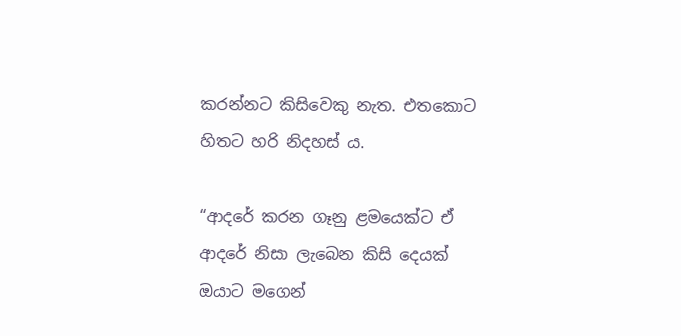කරන්නට කිසිවෙකු නැත. එතකොට හිතට හරි නිදහස් ය.

“ආදරේ කරන ගෑනු ළමයෙක්ට ඒ ආදරේ නිසා ලැබෙන කිසි දෙයක් ඔයාට මගෙන්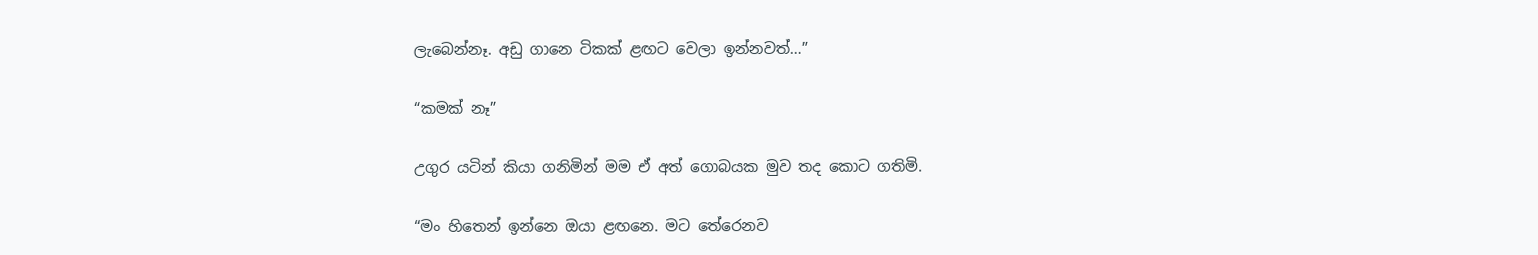ලැබෙන්නෑ. අඩු ගානෙ ටිකක් ළඟට වෙලා ඉන්නවත්…”

“කමක් නෑ”

උගුර යටින් කියා ගනිමින් මම ඒ අත් ගොබයක මුව තද කොට ගතිමි.

“මං හිතෙන් ඉන්නෙ ඔයා ළඟනෙ. මට තේරෙනව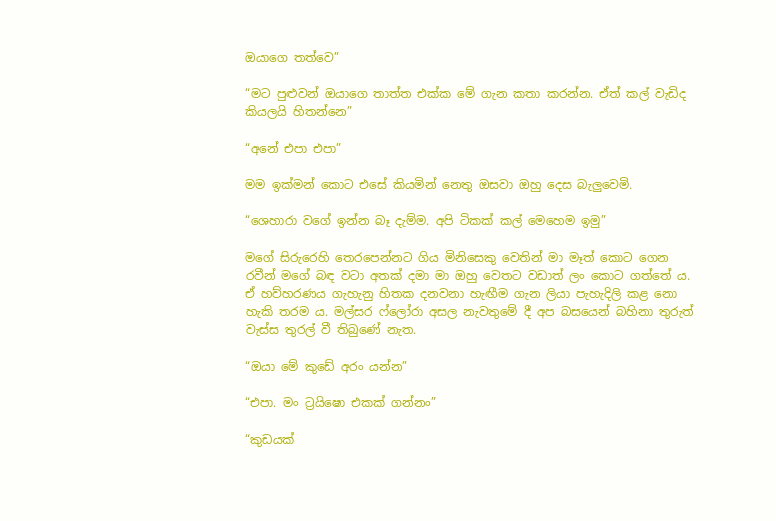ඔයාගෙ තත්වෙ”

“මට පුළුවන් ඔයාගෙ තාත්ත එක්ක මේ ගැන කතා කරන්න. ඒත් කල් වැඩිද කියලයි හිතන්නෙ”

“අනේ එපා එපා”

මම ඉක්මන් කොට එසේ කියමින් නෙතු ඔසවා ඔහු දෙස බැලුවෙමි.

“ශෙහාරා වගේ ඉන්න බෑ දැම්ම. අපි ටිකක් කල් මෙහෙම ඉමු”

මගේ සිරුරෙහි තෙරපෙන්නට ගිය මිනිසෙකු වෙතින් මා මෑත් කොට ගෙන රවීන් මගේ බඳ වටා අතක් දමා මා ඔහු වෙතට වඩාත් ලං කොට ගත්තේ ය. ඒ හව්හරණය ගැහැනු හිතක දනවනා හැඟීම ගැන ලියා පැහැදිලි කළ නො හැකි තරම ය. මල්සර ෆ්ලෝරා අසල නැවතුමේ දී අප බසයෙන් බහිනා තුරුත් වැස්ස තුරල් වී තිබුණේ නැත.

“ඔයා මේ කුඩේ අරං යන්න”

“එපා. මං ට්‍රයිෂො එකක් ගන්නං”

“කුඩයක්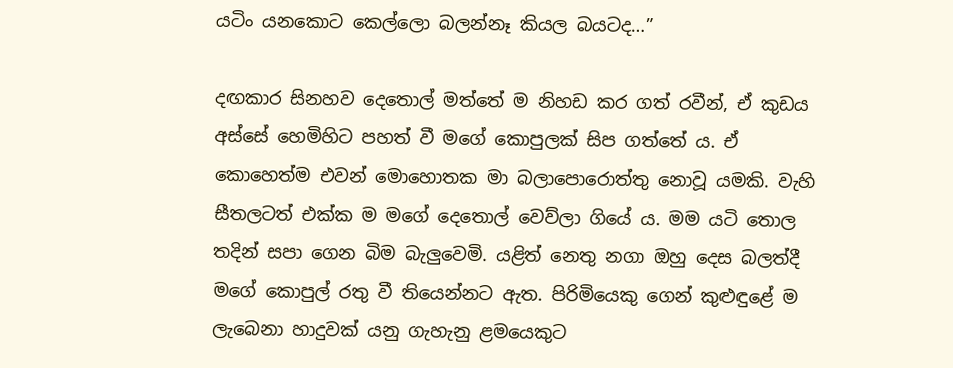යටිං යනකොට කෙල්ලො බලන්නෑ කියල බයටද…”

දඟකාර සිනහව දෙතොල් මත්තේ ම නිහඩ කර ගත් රවීන්, ඒ කුඩය අස්සේ හෙමිහිට පහත් වී මගේ කොපුලක් සිප ගත්තේ ය. ඒ කොහෙත්ම එවන් මොහොතක මා බලාපොරොත්තු නොවූ යමකි. වැහි සීතලටත් එක්ක ම මගේ දෙතොල් වෙව්ලා ගියේ ය. මම යටි තොල තදින් සපා ගෙන බිම බැලුවෙමි. යළිත් නෙතු නගා ඔහු දෙස බලත්දී මගේ කොපුල් රතු වී තියෙන්නට ඇත. පිරිමියෙකු ගෙන් කුළුඳුළේ ම ලැබෙනා හාදුවක් යනු ගැහැනු ළමයෙකුට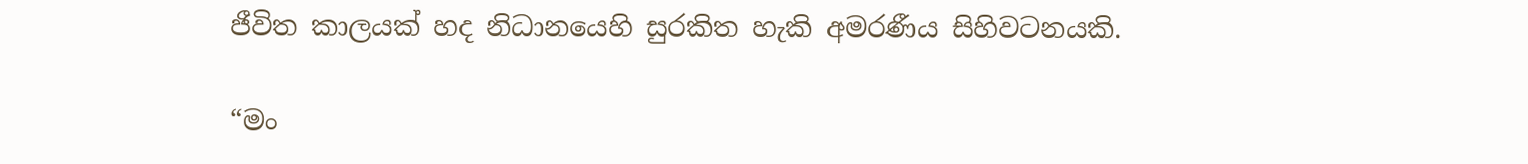ජීවිත කාලයක් හද නිධානයෙහි සුරකිත හැකි අමරණීය සිහිවටනයකි.

“මං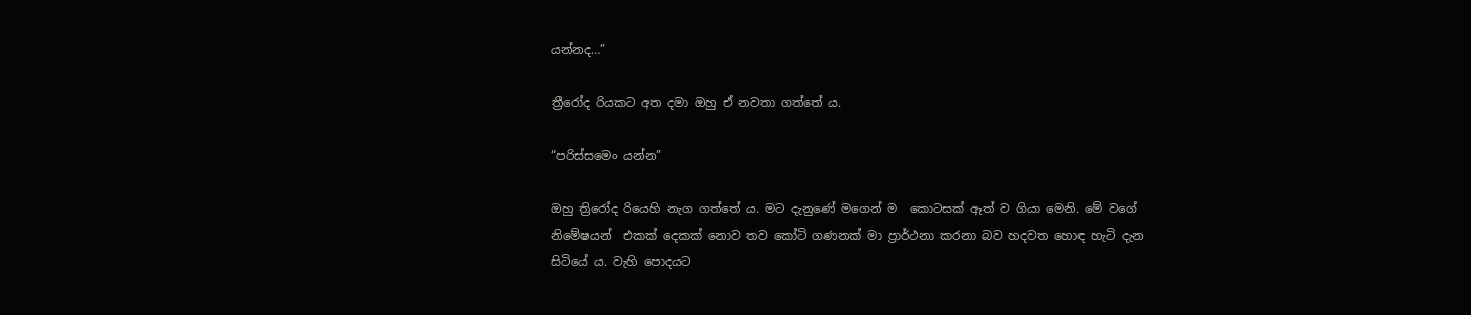යන්නද…”

ත්‍රීරෝද රියකට අත දමා ඔහු ඒ නවතා ගත්තේ ය.

“පරිස්සමෙං යන්න”

ඔහු ත්‍රිරෝද රියෙහි නැග ගත්තේ ය. මට දැනුණේ මගෙන් ම  කොටසක් ඈත් ව ගියා මෙනි. මේ වගේ නිමේෂයන්  එකක් දෙකක් නොව තව කෝටි ගණනක් මා ප්‍රාර්ථනා කරනා බව හදවත හොඳ හැටි දැන සිටියේ ය. වැහි පොදයට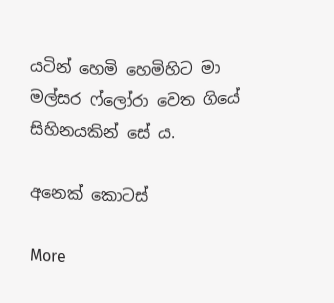යටින් හෙමි හෙමිහිට මා මල්සර ෆ්ලෝරා වෙත ගියේ සිහිනයකින් සේ ය.

අනෙක් කොටස්

More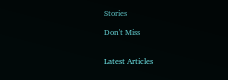Stories

Don't Miss


Latest Articles